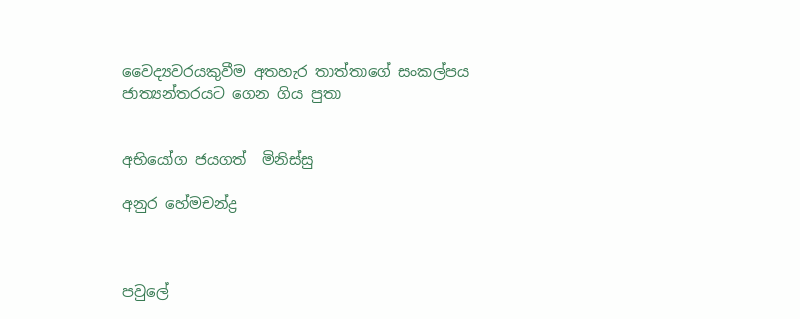වෛද්‍යවරයකුවීම අතහැර තාත්තාගේ සංකල්පය ජාත්‍යන්තරයට ගෙන ගිය පුතා


අභියෝග ජයගත්  මිනිස්සු

අනුර හේමචන්ද්‍ර



පවුලේ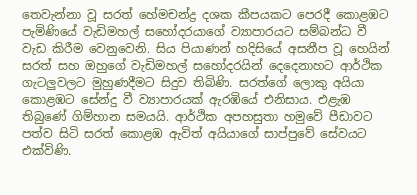තෙවැන්නා වූ සරත් හේමචන්ද්‍ර දශක කීපයකට පෙරදී කොළඹට පැමිණියේ වැඩිමහල් සහෝදරයාගේ ව්‍යාපාරයට සම්බන්ධ වී වැඩ කිරීම වෙනුවෙනි. සිය පියාණන් හදිසියේ අසනීප වූ හෙයින් සරත් සහ ඔහුගේ වැඩිමහල් සහෝදරයින් දෙදෙනාහට ආර්ථික ගැටලුවලට මුහුණදීමට සිදුව තිබිණි. සරත්ගේ ලොකු අයියා කොළඹට සේන්දු වී ව්‍යාපාරයක් ඇරඹියේ එනිසාය. එළැඹ තිබුණේ ගිම්හාන සමයයි. ආර්ථික අපහසුතා හමුවේ පීඩාවට පත්ව සිටි සරත් කොළඹ ඇවිත් අයියාගේ සාප්පුවේ සේවයට එක්විණි.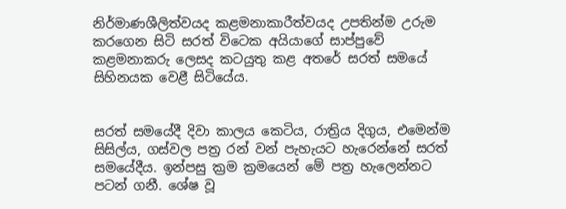නිර්මාණශීලිත්වයද කළමනාකාරීත්වයද උපතින්ම උරුම කරගෙන සිටි සරත් විටෙක අයියාගේ සාප්පුවේ කළමනාකරු ලෙසද කටයුතු කළ අතරේ සරත් සමයේ සිහිනයක වෙළී සිටියේය.


සරත් සමයේදී දිවා කාලය කෙටිය, රාත්‍රිය දිගුය, එමෙන්ම සිසිල්ය, ගස්වල පත්‍ර රන් වන් පැහැයට හැරෙන්නේ සරත් සමයේදීය. ඉන්පසු ක්‍රම ක්‍රමයෙන් මේ පත්‍ර හැලෙන්නට පටන් ගනී. ශේෂ වූ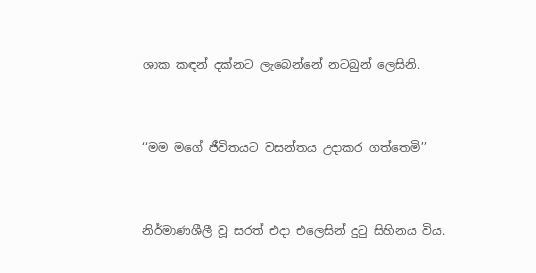ශාක කඳන් දක්නට ලැබෙන්නේ නටබුන් ලෙසිනි.


‘‘මම මගේ ජීවිතයට වසන්තය උදාකර ගත්තෙමි’’


නිර්මාණශීලී වූ සරත් එදා එලෙසින් දුටු සිහිනය විය.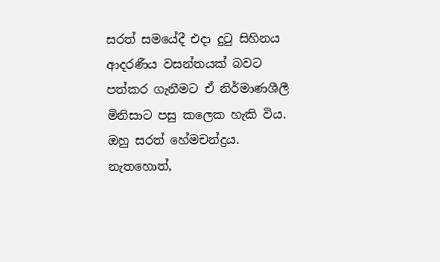සරත් සමයේදී එදා දුටු සිහිනය ආදරණීය වසන්තයක් බවට පත්කර ගැනීමට ඒ නිර්මාණශීලී මිනිසාට පසු කලෙක හැකි විය. ඔහු සරත් හේමචන්ද්‍රය. නැතහොත්,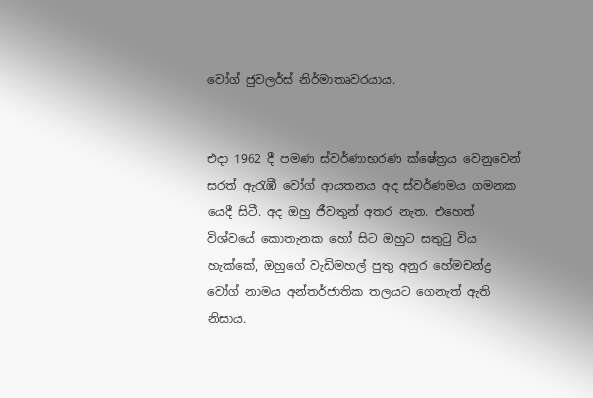වෝග් ජුවලර්ස් නිර්මාතෘවරයාය.


එදා 1962 දී පමණ ස්වර්ණාභරණ ක්ෂේත්‍රය වෙනුවෙන් සරත් ඇරැඹී වෝග් ආයතනය අද ස්වර්ණමය ගමනක යෙදී සිටී. අද ඔහු ජීවතුන් අතර නැත. එහෙත් විශ්වයේ කොතැනක හෝ සිට ඔහුට සතුටු විය හැක්කේ, ඔහුගේ වැඩිමහල් පුතු අනුර හේමචන්ද්‍ර වෝග් නාමය අන්තර්ජාතික තලයට ගෙනැත් ඇති නිසාය.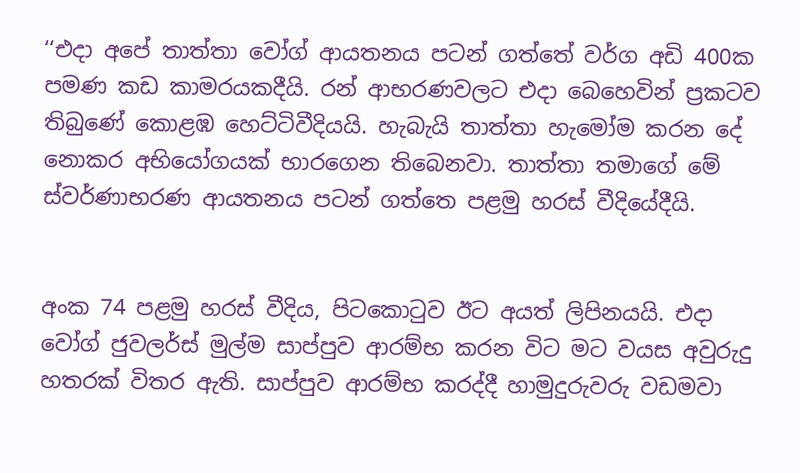‘‘එදා අපේ තාත්තා වෝග් ආයතනය පටන් ගත්තේ වර්ග අඩි 400ක පමණ කඩ කාමරයකදීයි. රන් ආභරණවලට එදා බෙහෙවින් ප්‍රකටව තිබුණේ කොළඹ හෙට්ටිවීදියයි. හැබැයි තාත්තා හැමෝම කරන දේ නොකර අභියෝගයක් භාරගෙන තිබෙනවා. තාත්තා තමාගේ මේ ස්වර්ණාභරණ ආයතනය පටන් ගත්තෙ පළමු හරස් වීදියේදීයි.


අංක 74 පළමු හරස් වීදිය, පිටකොටුව ඊට අයත් ලිපිනයයි. එදා වෝග් ජුවලර්ස් මුල්ම සාප්පුව ආරම්භ කරන විට මට වයස අවුරුදු හතරක් විතර ඇති. සාප්පුව ආරම්භ කරද්දී හාමුදුරුවරු වඩමවා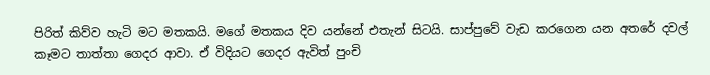පිරිත් කිව්ව හැටි මට මතකයි. මගේ මතකය දිව යන්නේ එතැන් සිටයි. සාප්පුවේ වැඩ කරගෙන යන අතරේ දවල් කෑමට තාත්තා ගෙදර ආවා. ඒ විදියට ගෙදර ඇවිත් පුංචි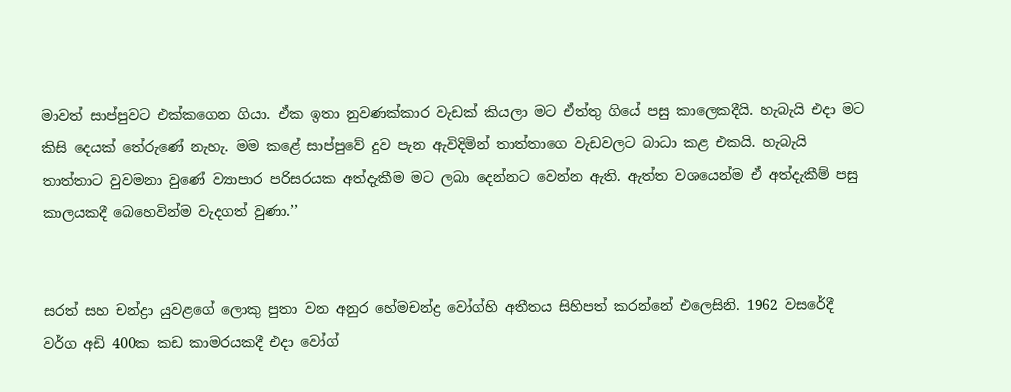මාවත් සාප්පුවට එක්කගෙන ගියා. ඒක ඉතා නුවණක්කාර වැඩක් කියලා මට ඒත්තු ගියේ පසු කාලෙකදීයි. හැබැයි එදා මට කිසි දෙයක් තේරුණේ නැහැ. මම කළේ සාප්පුවේ දුව පැන ඇවිදිමින් තාත්තාගෙ වැඩවලට බාධා කළ එකයි. හැබැයි තාත්තාට වුවමනා වුණේ ව්‍යාපාර පරිසරයක අත්දැකීම මට ලබා දෙන්නට වෙන්න ඇති. ඇත්ත වශයෙන්ම ඒ අත්දැකීම් පසු කාලයකදී බෙහෙවින්ම වැදගත් වුණා.’’


සරත් සහ චන්ද්‍රා යුවළගේ ලොකු පුතා වන අනුර හේමචන්ද්‍ර වෝග්හි අතීතය සිහිපත් කරන්නේ එලෙසිනි. 1962 වසරේදී වර්ග අඩි 400ක කඩ කාමරයකදී එදා වෝග්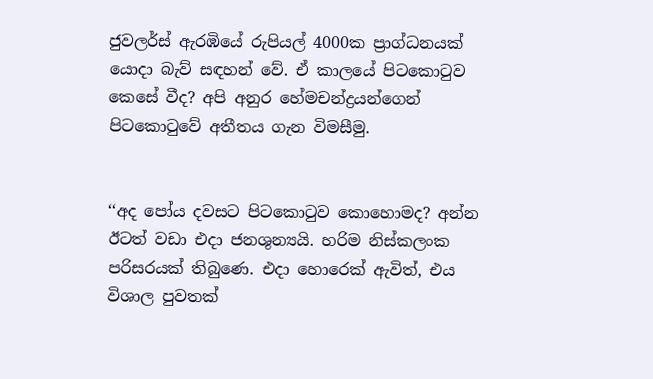ජුවලර්ස් ඇරඹියේ රුපියල් 4000ක ප්‍රාග්ධනයක් යොදා බැව් සඳහන් වේ. ඒ කාලයේ පිටකොටුව කෙසේ වීද? අපි අනුර හේමචන්ද්‍රයන්ගෙන් පිටකොටුවේ අතීතය ගැන විමසීමු.


‘‘අද පෝය දවසට පිටකොටුව කොහොමද? අන්න ඊටත් වඩා එදා ජනශුන්‍යයි. හරිම නිස්කලංක පරිසරයක් තිබුණෙ. එදා හොරෙක් ඇවිත්, එය විශාල පුවතක්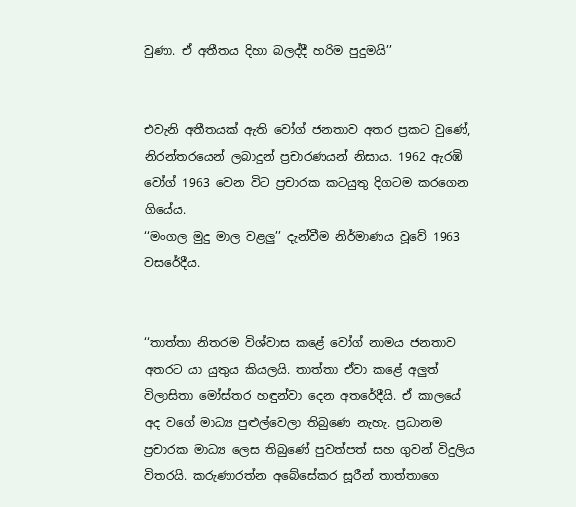වුණා. ඒ අතීතය දිහා බලද්දී හරිම පුදුමයි’’


එවැනි අතීතයක් ඇති වෝග් ජනතාව අතර ප්‍රකට වුණේ, නිරන්තරයෙන් ලබාදුන් ප්‍රචාරණයන් නිසාය. 1962 ඇරඹි වෝග් 1963 වෙන විට ප්‍රචාරක කටයුතු දිගටම කරගෙන ගියේය.
‘‘මංගල මුදු මාල වළලු’’ දැන්වීම නිර්මාණය වූවේ 1963 වසරේදීය.


‘‘තාත්තා නිතරම විශ්වාස කළේ වෝග් නාමය ජනතාව අතරට යා යුතුය කියලයි. තාත්තා ඒවා කළේ අලුත් විලාසිතා මෝස්තර හඳුන්වා දෙන අතරේදීයි. ඒ කාලයේ අද වගේ මාධ්‍ය පුළුල්වෙලා තිබුණෙ නැහැ. ප්‍රධානම ප්‍රචාරක මාධ්‍ය ලෙස තිබුණේ පුවත්පත් සහ ගුවන් විදුලිය විතරයි. කරුණාරත්න අබේසේකර සූරීන් තාත්තාගෙ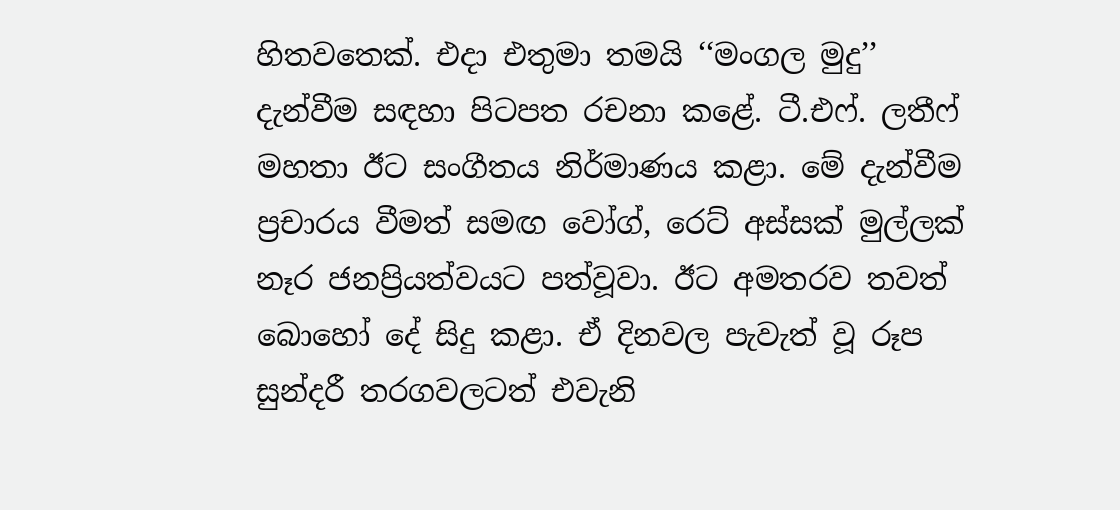හිතවතෙක්. එදා එතුමා තමයි ‘‘මංගල මුදු’’ දැන්වීම සඳහා පිටපත රචනා කළේ. ටී.එෆ්. ලතීෆ් මහතා ඊට සංගීතය නිර්මාණය කළා. මේ දැන්වීම ප්‍රචාරය වීමත් සමඟ වෝග්, රෙට් අස්සක් මුල්ලක් නෑර ජනප්‍රියත්වයට පත්වූවා. ඊට අමතරව තවත් බොහෝ දේ සිදු කළා. ඒ දිනවල පැවැත් වූ රූප සුන්දරී තරගවලටත් එවැනි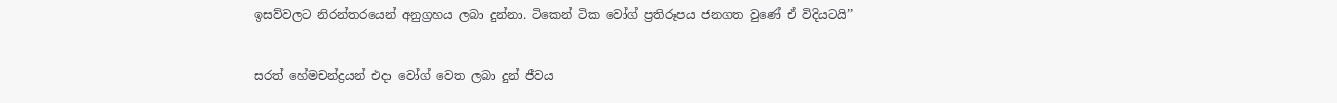ඉසව්වලට නිරන්තරයෙන් අනුග්‍රහය ලබා දුන්නා. ටිකෙන් ටික වෝග් ප්‍රතිරූපය ජනගත වුණේ ඒ විදියටයි’’


සරත් හේමචන්ද්‍රයන් එදා වෝග් වෙත ලබා දුන් ජීවය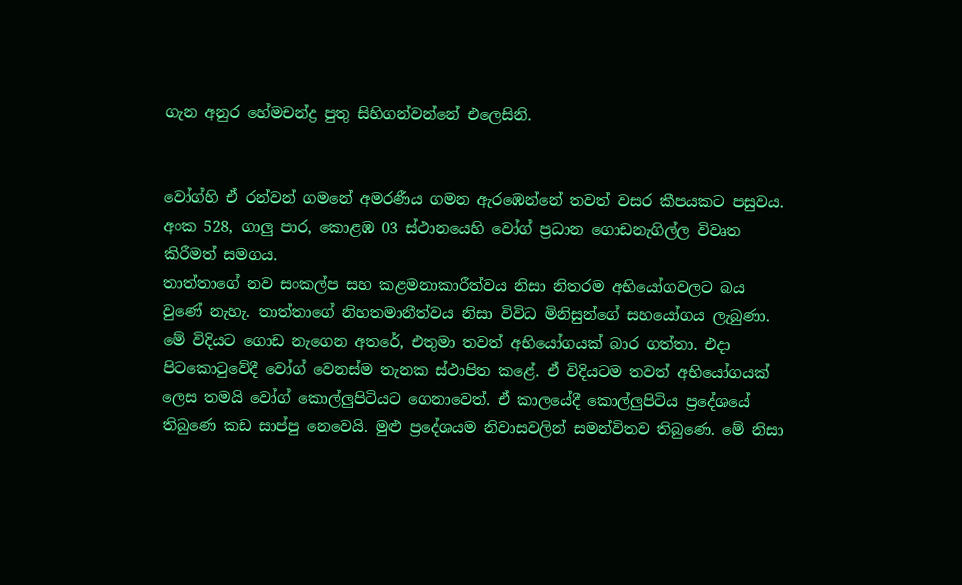ගැන අනුර හේමචන්ද්‍ර පුතු සිහිගන්වන්නේ එලෙසිනි.


වෝග්හි ඒ රන්වන් ගමනේ අමරණීය ගමන ඇරඹෙන්නේ තවත් වසර කීපයකට පසුවය. අංක 528, ගාලු පාර, කොළඹ 03 ස්ථානයෙහි වෝග් ප්‍රධාන ගොඩනැගිල්ල විවෘත කිරීමත් සමගය.
තාත්තාගේ නව සංකල්ප සහ කළමනාකාරීත්වය නිසා නිතරම අභියෝගවලට බය වුණේ නැහැ. තාත්තාගේ නිහතමානීත්වය නිසා විවිධ මිනිසුන්ගේ සහයෝගය ලැබුණා. මේ විදියට ගොඩ නැගෙන අතරේ, එතුමා තවත් අභියෝගයක් බාර ගත්තා. එදා පිටකොටුවේදී වෝග් වෙනස්ම තැනක ස්ථාපිත කළේ. ඒ විදියටම තවත් අභියෝගයක් ලෙස තමයි වෝග් කොල්ලුපිටියට ගෙනාවෙත්. ඒ කාලයේදී කොල්ලුපිටිය ප්‍රදේශයේ තිබුණෙ කඩ සාප්පු නෙවෙයි. මුළු ප්‍රදේශයම නිවාසවලින් සමන්විතව තිබුණෙ. මේ නිසා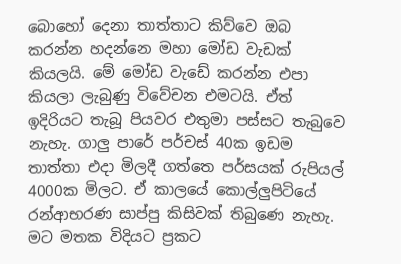බොහෝ දෙනා තාත්තාට කිව්වෙ ඔබ කරන්න හදන්නෙ මහා මෝඩ වැඩක් කියලයි. මේ මෝඩ වැඩේ කරන්න එපා කියලා ලැබුණු විවේචන එමටයි. ඒත් ඉදිරියට තැබූ පියවර එතුමා පස්සට තැබුවෙ නැහැ. ගාලු පාරේ පර්චස් 40ක ඉඩම තාත්තා එදා මිලදී ගත්තෙ පර්සයක් රුපියල් 4000ක මිලට. ඒ කාලයේ කොල්ලුපිටියේ රන්ආභරණ සාප්පු කිසිවක් තිබුණෙ නැහැ. මට මතක විදියට ප්‍රකට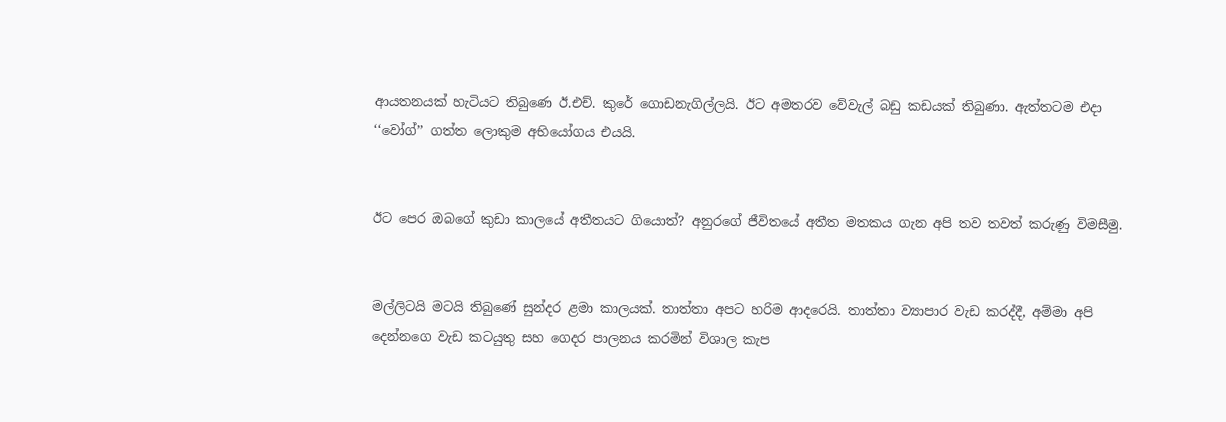ආයතනයක් හැටියට තිබුණෙ ඊ.එච්. කුරේ ගොඩනැගිල්ලයි. ඊට අමතරව වේවැල් බඩු කඩයක් තිබුණා. ඇත්තටම එදා ‘‘වෝග්’’ ගත්ත ලොකුම අභියෝගය එයයි.


ඊට පෙර ඔබගේ කුඩා කාලයේ අතීතයට ගියොත්? අනුරගේ ජීවිතයේ අතීත මතකය ගැන අපි තව තවත් කරුණු විමසීමු.


මල්ලිටයි මටයි තිබුණේ සුන්දර ළමා කාලයක්. තාත්තා අපට හරිම ආදරෙයි. තාත්තා ව්‍යාපාර වැඩ කරද්දී, අම්මා අපි දෙන්නගෙ වැඩ කටයුතු සහ ගෙදර පාලනය කරමින් විශාල කැප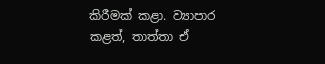කිරීමක් කළා. ව්‍යාපාර කළත්, තාත්තා ඒ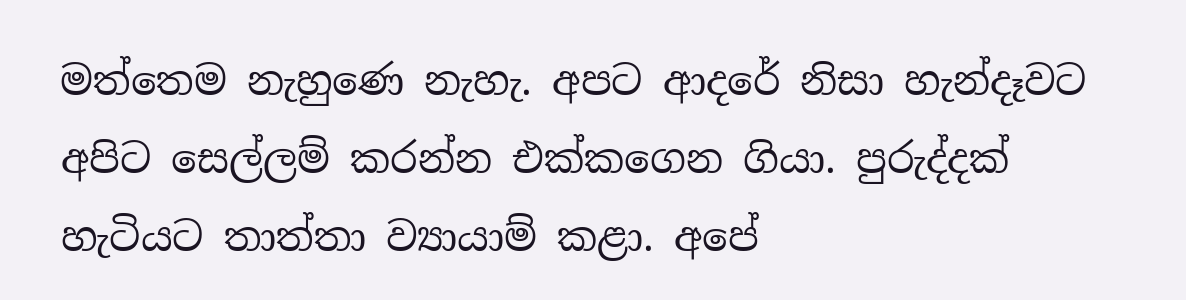මත්තෙම නැහුණෙ නැහැ. අපට ආදරේ නිසා හැන්දෑවට අපිට සෙල්ලම් කරන්න එක්කගෙන ගියා. පුරුද්දක් හැටියට තාත්තා ව්‍යායාම් කළා. අපේ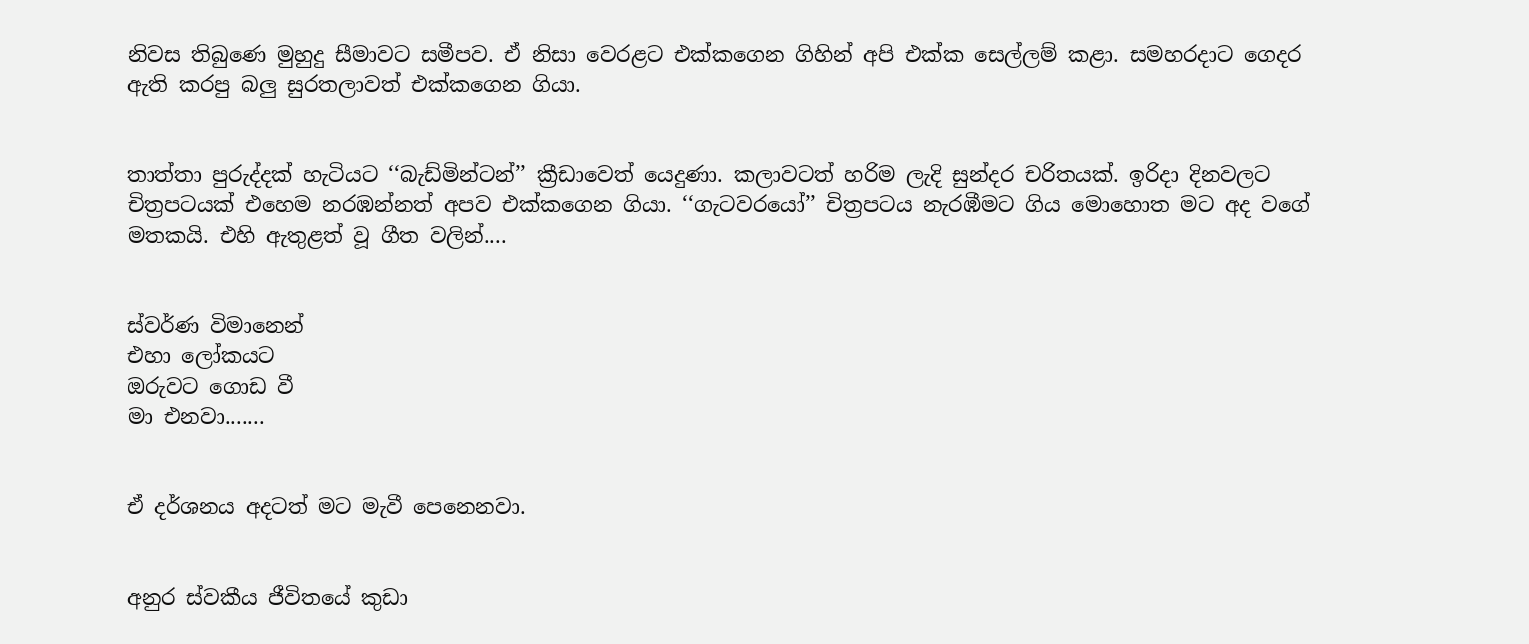නිවස තිබුණෙ මුහුදු සීමාවට සමීපව. ඒ නිසා වෙරළට එක්කගෙන ගිහින් අපි එක්ක සෙල්ලම් කළා. සමහරදාට ගෙදර ඇති කරපු බලු සුරතලාවත් එක්කගෙන ගියා.


තාත්තා පුරුද්දක් හැටියට ‘‘බැඩ්මින්ටන්’’ ක්‍රීඩාවෙත් යෙදුණා. කලාවටත් හරිම ලැදි සුන්දර චරිතයක්. ඉරිදා දිනවලට චිත්‍රපටයක් එහෙම නරඹන්නත් අපව එක්කගෙන ගියා. ‘‘ගැටවරයෝ’’ චිත්‍රපටය නැරඹීමට ගිය මොහොත මට අද වගේ මතකයි. එහි ඇතුළත් වූ ගීත වලින්....


ස්වර්ණ විමානෙන්
එහා ලෝකයට
ඔරුවට ගොඩ වී
මා එනවා.......


ඒ දර්ශනය අදටත් මට මැවී පෙනෙනවා.


අනුර ස්වකීය ජීවිතයේ කුඩා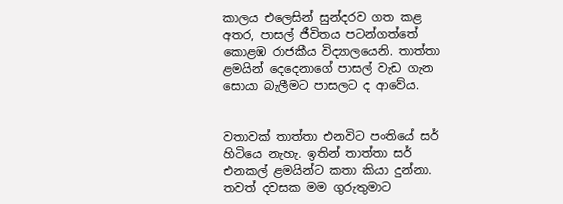කාලය එලෙසින් සුන්දරව ගත කළ අතර, පාසල් ජීවිතය පටන්ගත්තේ කොළඹ රාජකීය විද්‍යාලයෙනි. තාත්තා ළමයින් දෙදෙනාගේ පාසල් වැඩ ගැන සොයා බැලීමට පාසලට ද ආවේය.


වතාවක් තාත්තා එනවිට පංතියේ සර් හිටියෙ නැහැ. ඉතින් තාත්තා සර් එනකල් ළමයින්ට කතා කියා දුන්නා. තවත් දවසක මම ගුරුතුමාට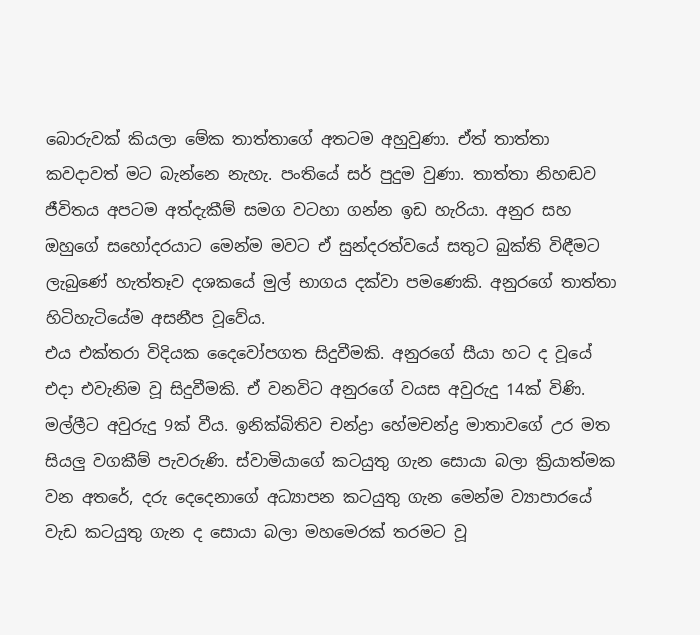බොරුවක් කියලා මේක තාත්තාගේ අතටම අහුවුණා. ඒත් තාත්තා කවදාවත් මට බැන්නෙ නැහැ. පංතියේ සර් පුදුම වුණා. තාත්තා නිහඬව ජීවිතය අපටම අත්දැකීම් සමග වටහා ගන්න ඉඩ හැරියා. අනුර සහ ඔහුගේ සහෝදරයාට මෙන්ම මවට ඒ සුන්දරත්වයේ සතුට බුක්ති විඳීමට ලැබුණේ හැත්තෑව දශකයේ මුල් භාගය දක්වා පමණෙකි. අනුරගේ තාත්තා හිටිහැටියේම අසනීප වූවේය.
එය එක්තරා විදියක දෛවෝපගත සිදුවීමකි. අනුරගේ සීයා හට ද වූයේ එදා එවැනිම වූ සිදුවීමකි. ඒ වනවිට අනුරගේ වයස අවුරුදු 14ක් විණි. මල්ලීට අවුරුදු 9ක් වීය. ඉනික්බිතිව චන්ද්‍රා හේමචන්ද්‍ර මාතාවගේ උර මත සියලු වගකීම් පැවරුණි. ස්වාමියාගේ කටයුතු ගැන සොයා බලා ක්‍රියාත්මක වන අතරේ, දරු දෙදෙනාගේ අධ්‍යාපන කටයුතු ගැන මෙන්ම ව්‍යාපාරයේ වැඩ කටයුතු ගැන ද සොයා බලා මහමෙරක් තරමට වූ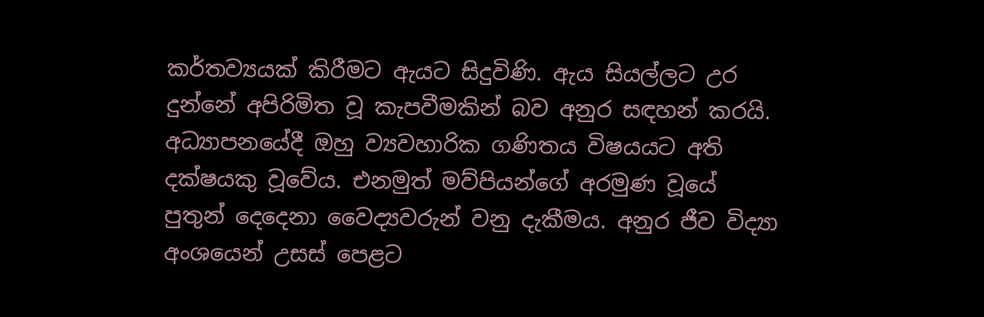කර්තව්‍යයක් කිරීමට ඇයට සිදුවිණි. ඇය සියල්ලට උර දුන්නේ අපිරිමිත වූ කැපවීමකින් බව අනුර සඳහන් කරයි.
අධ්‍යාපනයේදී ඔහු ව්‍යවහාරික ගණිතය විෂයයට අති දක්ෂයකු වූවේය. එනමුත් මව්පියන්ගේ අරමුණ වූයේ පුතුන් දෙදෙනා වෛද්‍යවරුන් වනු දැකීමය. අනුර ජීව විද්‍යා අංශයෙන් උසස් පෙළට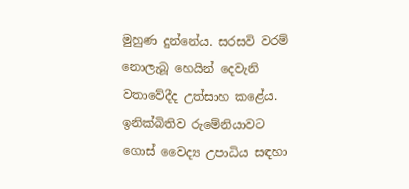මුහුණ දුන්නේය. සරසවි වරම් නොලැබූ හෙයින් දෙවැනි වතාවේදීද උත්සාහ කළේය. ඉනික්බිතිව රුමේනියාවට ගොස් වෛද්‍ය උපාධිය සඳහා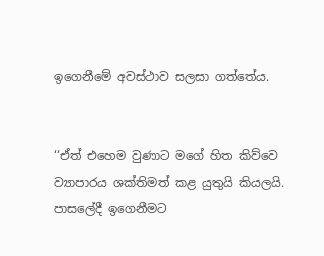ඉගෙනීමේ අවස්ථාව සලසා ගත්තේය.


‘‘ඒත් එහෙම වුණාට මගේ හිත කිව්වෙ ව්‍යාපාරය ශක්තිමත් කළ යුතුයි කියලයි. පාසලේදී ඉගෙනීමට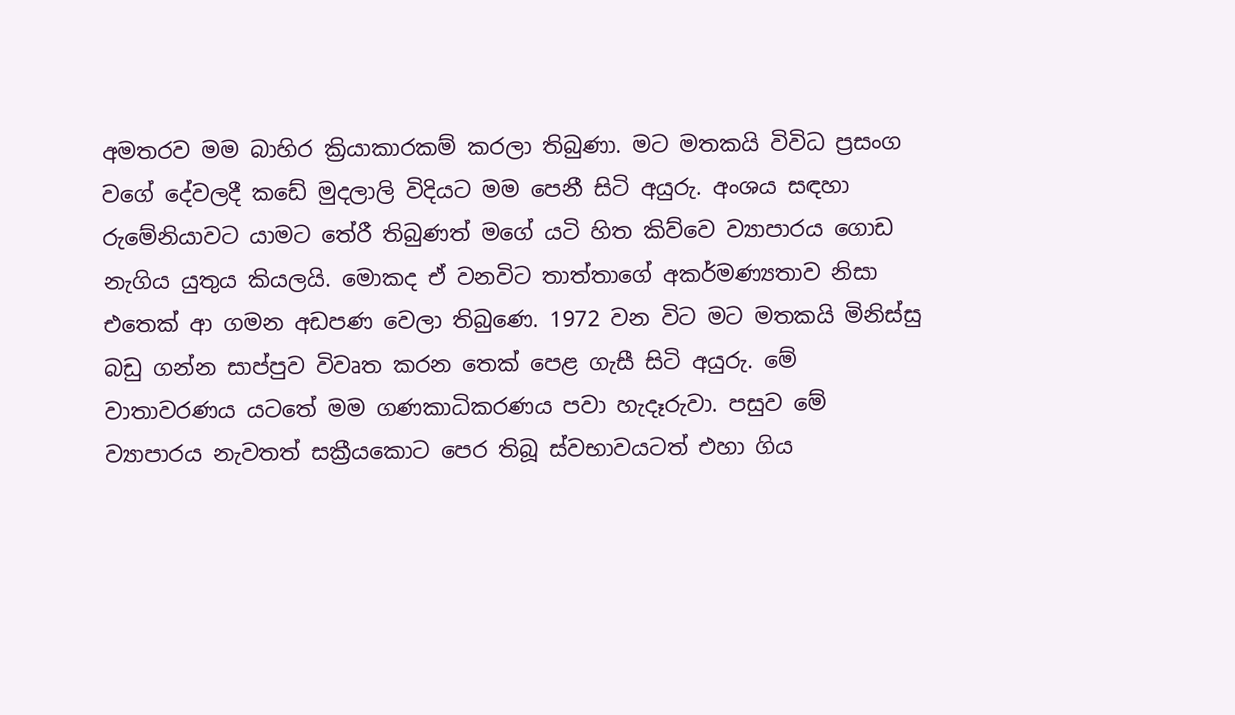අමතරව මම බාහිර ක්‍රියාකාරකම් කරලා තිබුණා. මට මතකයි විවිධ ප්‍රසංග වගේ දේවලදී කඩේ මුදලාලි විදියට මම පෙනී සිටි අයුරු. අංශය සඳහා රුමේනියාවට යාමට තේරී තිබුණත් මගේ යටි හිත කිව්වෙ ව්‍යාපාරය ගොඩ නැගිය යුතුය කියලයි. මොකද ඒ වනවිට තාත්තාගේ අකර්මණ්‍යතාව නිසා එතෙක් ආ ගමන අඩපණ වෙලා තිබුණෙ. 1972 වන විට මට මතකයි මිනිස්සු බඩු ගන්න සාප්පුව විවෘත කරන තෙක් පෙළ ගැසී සිටි අයුරු. මේ වාතාවරණය යටතේ මම ගණකාධිකරණය පවා හැදෑරුවා. පසුව මේ ව්‍යාපාරය නැවතත් සක්‍රීයකොට පෙර තිබූ ස්වභාවයටත් එහා ගිය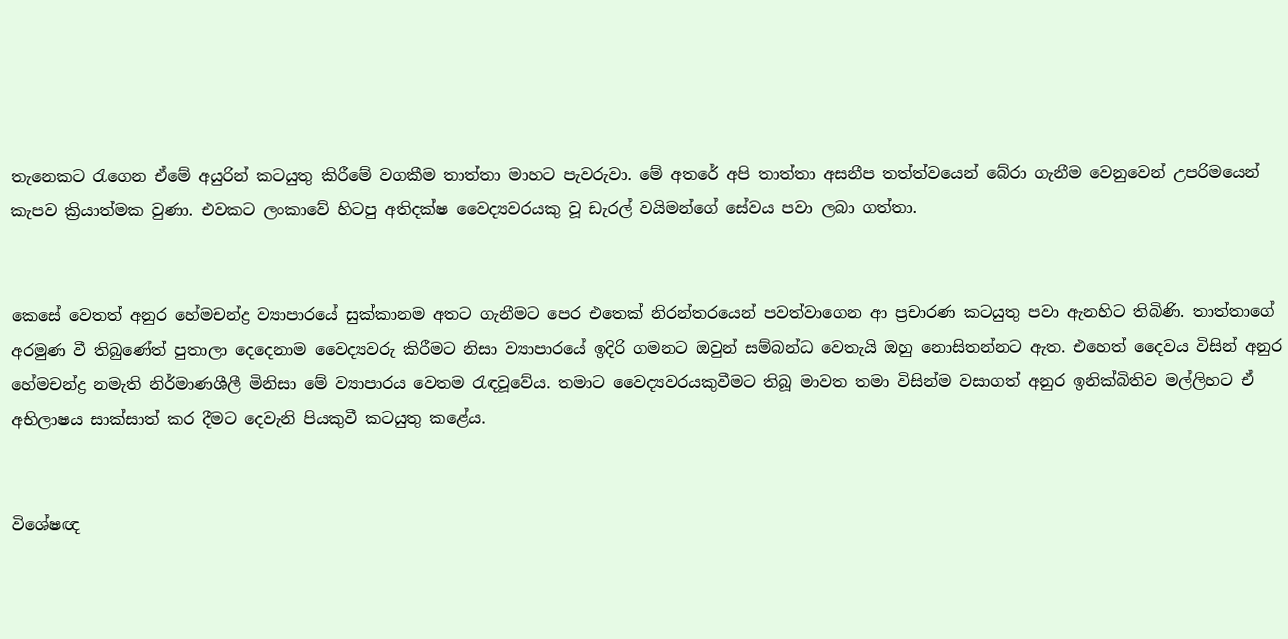තැනෙකට රැගෙන ඒමේ අයුරින් කටයුතු කිරීමේ වගකීම තාත්තා මාහට පැවරුවා. මේ අතරේ අපි තාත්තා අසනීප තත්ත්වයෙන් බේරා ගැනීම වෙනුවෙන් උපරිමයෙන් කැපව ක්‍රියාත්මක වුණා. එවකට ලංකාවේ හිටපු අතිදක්ෂ වෛද්‍යවරයකු වූ ඩැරල් වයිමන්ගේ සේවය පවා ලබා ගත්තා.


කෙසේ වෙතත් අනුර හේමචන්ද්‍ර ව්‍යාපාරයේ සුක්කානම අතට ගැනීමට පෙර එතෙක් නිරන්තරයෙන් පවත්වාගෙන ආ ප්‍රචාරණ කටයුතු පවා ඇනහිට තිබිණි. තාත්තාගේ අරමුණ වී තිබුණේත් පුතාලා දෙදෙනාම වෛද්‍යවරු කිරීමට නිසා ව්‍යාපාරයේ ඉදිරි ගමනට ඔවුන් සම්බන්ධ වෙතැයි ඔහු නොසිතන්නට ඇත. එහෙත් දෛවය විසින් අනුර හේමචන්ද්‍ර නමැති නිර්මාණශීලී මිනිසා මේ ව්‍යාපාරය වෙතම රැඳවූවේය. තමාට වෛද්‍යවරයකුවීමට තිබූ මාවත තමා විසින්ම වසාගත් අනුර ඉනික්බිතිව මල්ලිහට ඒ අභිලාෂය සාක්සාත් කර දීමට දෙවැනි පියකුවී කටයුතු කළේය.


විශේෂඥ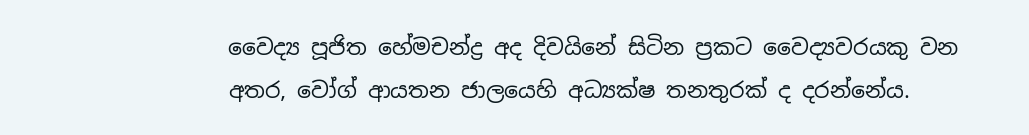වෛද්‍ය පූජිත හේමචන්ද්‍ර අද දිවයිනේ සිටින ප්‍රකට වෛද්‍යවරයකු වන අතර, වෝග් ආයතන ජාලයෙහි අධ්‍යක්ෂ තනතුරක් ද දරන්නේය.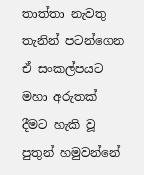තාත්තා නැවතු තැනින් පටන්ගෙන ඒ සංකල්පයට මහා අරුතක් දීමට හැකි වූ පුතුන් හමුවන්නේ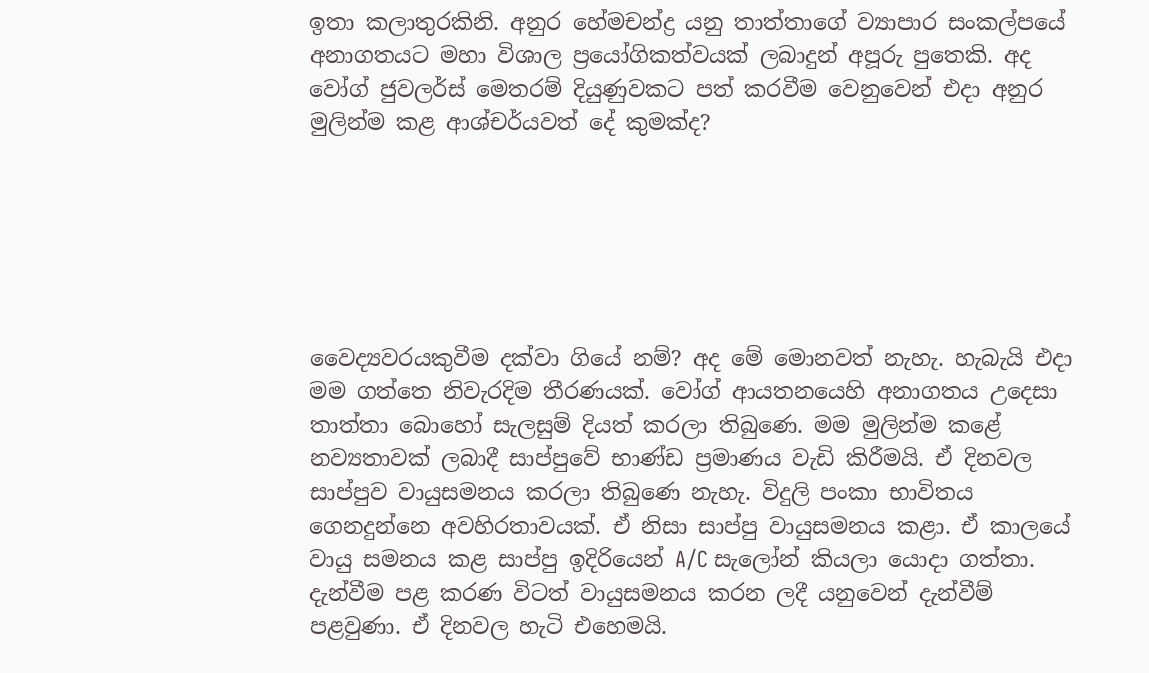ඉතා කලාතුරකිනි. අනුර හේමචන්ද්‍ර යනු තාත්තාගේ ව්‍යාපාර සංකල්පයේ අනාගතයට මහා විශාල ප්‍රයෝගිකත්වයක් ලබාදුන් අපූරු පුතෙකි. අද වෝග් ජුවලර්ස් මෙතරම් දියුණුවකට පත් කරවීම වෙනුවෙන් එදා අනුර මුලින්ම කළ ආශ්චර්යවත් දේ කුමක්ද?






වෛද්‍යවරයකුවීම දක්වා ගියේ නම්? අද මේ මොනවත් නැහැ. හැබැයි එදා මම ගත්තෙ නිවැරදිම තීරණයක්. වෝග් ආයතනයෙහි අනාගතය උදෙසා තාත්තා බොහෝ සැලසුම් දියත් කරලා තිබුණෙ. මම මුලින්ම කළේ නව්‍යතාවක් ලබාදී සාප්පුවේ භාණ්ඩ ප්‍රමාණය වැඩි කිරීමයි. ඒ දිනවල සාප්පුව වායුසමනය කරලා තිබුණෙ නැහැ. විදුලි පංකා භාවිතය ගෙනදුන්නෙ අවහිරතාවයක්. ඒ නිසා සාප්පු වායුසමනය කළා. ඒ කාලයේ වායු සමනය කළ සාප්පු ඉදිරියෙන් A/C සැලෝන් කියලා යොදා ගත්තා. දැන්වීම පළ කරණ විටත් වායුසමනය කරන ලදී යනුවෙන් දැන්වීම් පළවුණා. ඒ දිනවල හැටි එහෙමයි.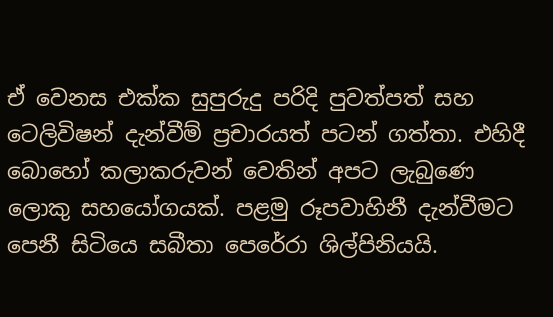ඒ වෙනස එක්ක සුපුරුදු පරිදි පුවත්පත් සහ ටෙලිවිෂන් දැන්වීම් ප්‍රචාරයත් පටන් ගත්තා. එහිදී බොහෝ කලාකරුවන් වෙතින් අපට ලැබුණෙ ලොකු සහයෝගයක්. පළමු රූපවාහිනී දැන්වීමට පෙනී සිටියෙ සබීතා පෙරේරා ශිල්පිනියයි.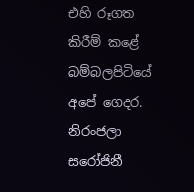එහි රූගත කිරීම් කළේ‍ බම්බලපිටියේ අපේ ගෙදර. නිරංජලා සරෝජිනී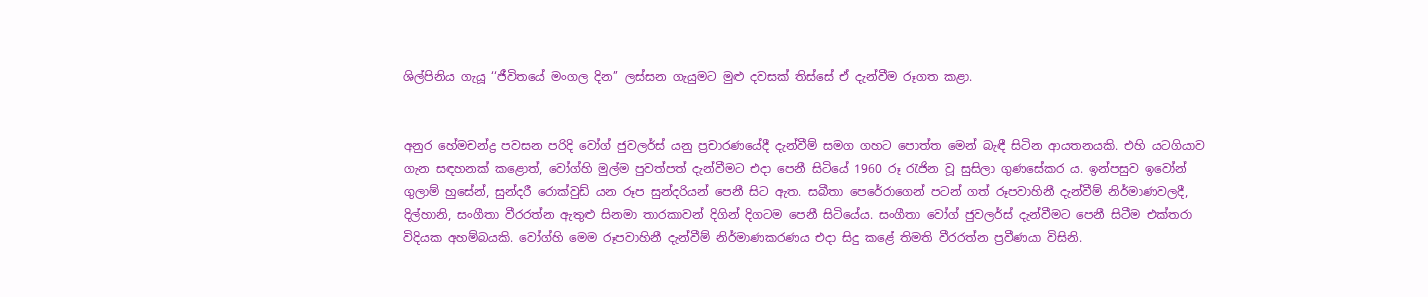ශිල්පිනිය ගැයූ ‘‘ජීවිතයේ මංගල දින’’ ලස්සන ගැයුමට මුළු දවසක් තිස්සේ ඒ දැන්වීම රූගත කළා.


අනුර හේමචන්ද්‍ර පවසන පරිදි වෝග් ජුවලර්ස් යනු ප්‍රචාරණයේදී දැන්වීම් සමග ගහට පොත්ත මෙන් බැඳී සිටින ආයතනයකි. එහි යටගියාව ගැන සඳහනක් කළොත්, වෝග්හි මුල්ම පුවත්පත් දැන්වීමට එදා පෙනී සිටියේ 1960 රූ රැජින වූ සුසිලා ගුණසේකර ය. ඉන්පසුව ඉවෝන් ගුලාම් හුසේන්, සුන්දරී රොක්වුඩ් යන රූප සුන්දරියන් පෙනී සිට ඇත. සබීතා පෙරේරාගෙන් පටන් ගත් රූපවාහිනී දැන්වීම් නිර්මාණවලදී, දිල්හානි, සංගීතා වීරරත්න ඇතුළු සිනමා තාරකාවන් දිගින් දිගටම පෙනී සිටියේය. සංගීතා වෝග් ජුවලර්ස් දැන්වීමට පෙනී සිටීම එක්තරා විදියක අහම්බයකි. වෝග්හි මෙම රූපවාහිනී දැන්වීම් නිර්මාණකරණය එදා සිදු කළේ තිමති වීරරත්න ප්‍රවීණයා විසිනි.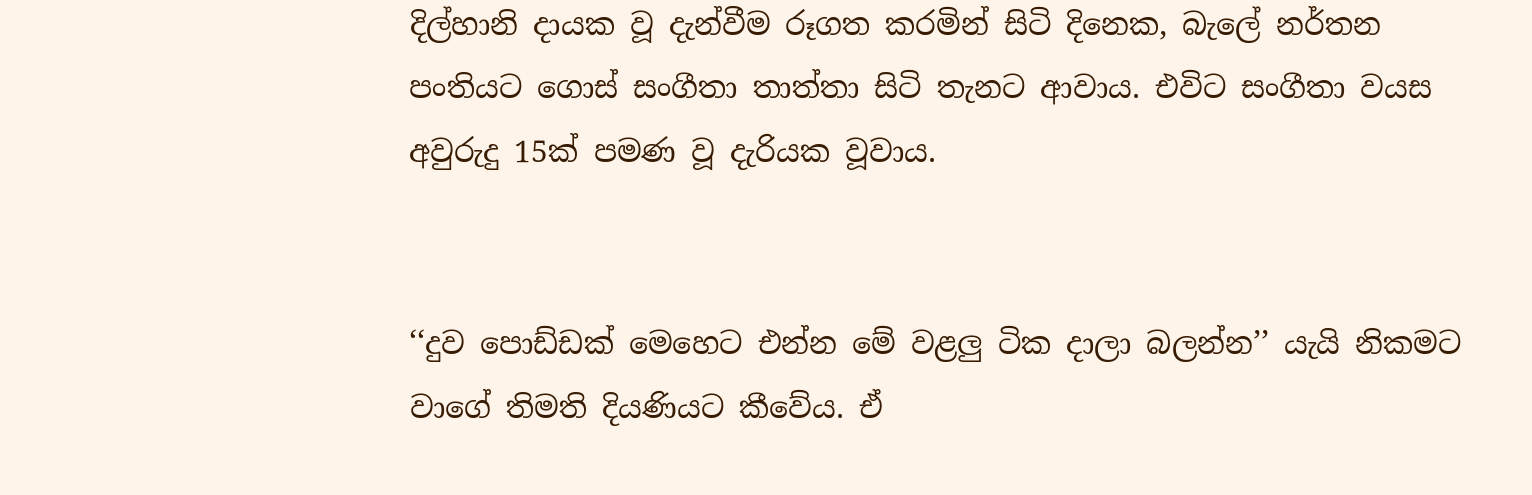දිල්හානි දායක වූ දැන්වීම රූගත කරමින් සිටි දිනෙක, බැලේ නර්තන පංතියට ගොස් සංගීතා තාත්තා සිටි තැනට ආවාය. එවිට සංගීතා වයස අවුරුදු 15ක් පමණ වූ දැරියක වූවාය.


‘‘දුව පොඩ්ඩක් මෙහෙට එන්න මේ වළලු ටික දාලා බලන්න’’ යැයි නිකමට වාගේ තිමති දියණියට කීවේය. ඒ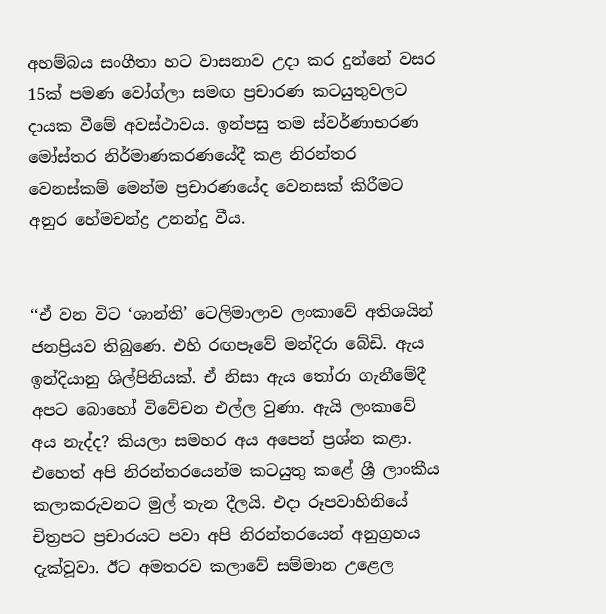අහම්බය සංගීතා හට වාසනාව උදා කර දුන්නේ වසර 15ක් පමණ වෝග්ලා සමඟ ප්‍රචාරණ කටයුතුවලට දායක වීමේ අවස්ථාවය. ඉන්පසු තම ස්වර්ණාභරණ මෝස්තර නිර්මාණකරණයේදී කළ නිරන්තර වෙනස්කම් මෙන්ම ප්‍රචාරණයේද වෙනසක් කිරීමට අනුර හේමචන්ද්‍ර උනන්දු වීය.


‘‘ඒ වන විට ‘ශාන්ති’ ටෙලිමාලාව ලංකාවේ අතිශයින් ජනප්‍රියව තිබුණෙ. එහි රඟපෑවේ මන්දිරා බේඩි. ඇය ඉන්දියානු ශිල්පිනියක්. ඒ නිසා ඇය තෝරා ගැනීමේදී අපට බොහෝ විවේචන එල්ල වුණා. ඇයි ලංකාවේ අය නැද්ද? කියලා සමහර අය අපෙන් ප්‍රශ්න කළා. එහෙත් අපි නිරන්තරයෙන්ම කටයුතු කළේ ශ්‍රී ලාංකීය කලාකරුවනට මුල් තැන දීලයි. එදා රූපවාහිනියේ චිත්‍රපට ප්‍රචාරයට පවා අපි නිරන්තරයෙන් අනුග්‍රහය දැක්වූවා. ඊට අමතරව කලාවේ සම්මාන උළෙල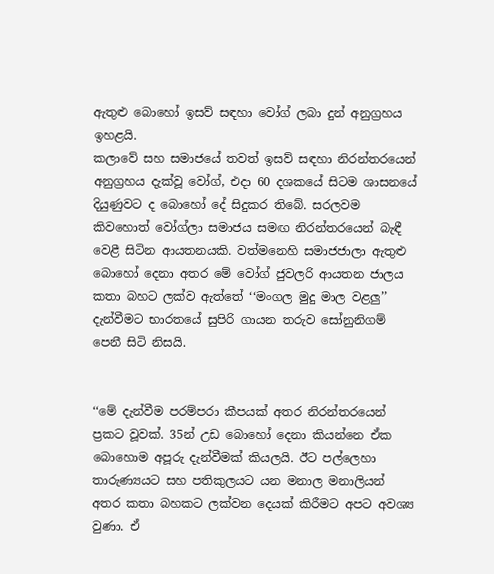ඇතුළු බොහෝ ඉසව් සඳහා වෝග් ලබා දුන් අනුග්‍රහය ඉහළයි.
කලාවේ සහ සමාජයේ තවත් ඉසව් සඳහා නිරන්තරයෙන් අනුග්‍රහය දැක්වූ වෝග්, එදා 60 දශකයේ සිටම ශාසනයේ දියුණුවට ද බොහෝ දේ සිදුකර තිබේ. සරලවම කිවහොත් වෝග්ලා සමාජය සමඟ නිරන්තරයෙන් බැඳී වෙළී සිටින ආයතනයකි. වත්මනෙහි සමාජජාලා ඇතුළු බොහෝ දෙනා අතර මේ වෝග් ජුවලරි ආයතන ජාලය කතා බහට ලක්ව ඇත්තේ ‘‘මංගල මුදු මාල වළලු’’ දැන්වීමට භාරතයේ සුපිරි ගායන තරුව සෝනුනිගම් පෙනී සිටි නිසයි.


‘‘මේ දැන්වීම පරම්පරා කීපයක් අතර නිරන්තරයෙන් ප්‍රකට වූවක්. 35න් උඩ බොහෝ දෙනා කියන්නෙ ඒක බොහොම අපූරු දැන්වීමක් කියලයි. ඊට පල්ලෙහා තාරුණ්‍යයට සහ පතිකුලයට යන මනාල මනාලියන් අතර කතා බහකට ලක්වන දෙයක් කිරීමට අපට අවශ්‍ය වුණා. ඒ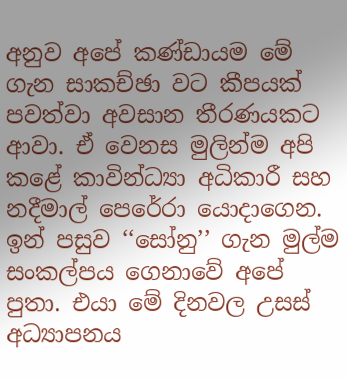අනුව අපේ කණ්ඩායම මේ ගැන සාකච්ඡා වට කීපයක් පවත්වා අවසාන තීරණයකට ආවා. ඒ වෙනස මුලින්ම අපි කළේ කාවින්ධ්‍යා අධිකාරී සහ නදීමාල් පෙරේරා යොදාගෙන. ඉන් පසුව ‘‘සෝනු’’ ගැන මුල්ම සංකල්පය ගෙනාවේ අපේ පුතා. එයා මේ දිනවල උසස් අධ්‍යාපනය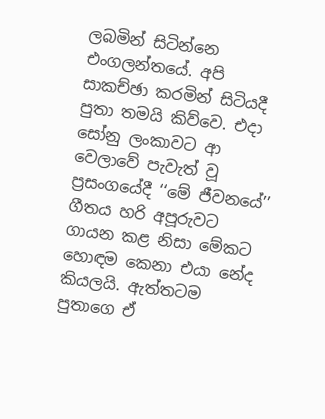ලබමින් සිටින්නෙ එංගලන්තයේ. අපි සාකච්ඡා කරමින් සිටියදී පුතා තමයි කිව්වෙ. එදා සෝනු ලංකාවට ආ වෙලාවේ පැවැත් වූ ප්‍රසංගයේදී ‘‘මේ ජීවනයේ’’ ගීතය හරි අපූරුවට ගායන කළ නිසා මේකට හොඳම කෙනා එයා නේද කියලයි. ඇත්තටම පුතාගෙ ඒ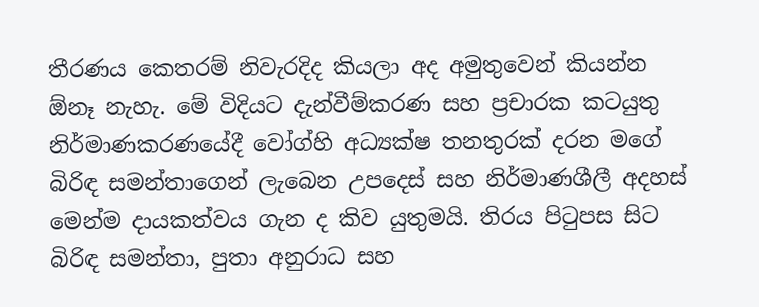තීරණය කෙතරම් නිවැරදිද කියලා අද අමුතුවෙන් කියන්න ඕනෑ නැහැ. මේ විදියට දැන්වීම්කරණ සහ ප්‍රචාරක කටයුතු නිර්මාණකරණයේදී වෝග්හි අධ්‍යක්ෂ තනතුරක් දරන මගේ බිරිඳ සමන්තාගෙන් ලැබෙන උපදෙස් සහ නිර්මාණශීලී අදහස් මෙන්ම දායකත්වය ගැන ද කිව යුතුමයි. තිරය පිටුපස සිට බිරිඳ සමන්තා, පුතා අනුරාධ සහ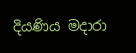දියණිය මදාරා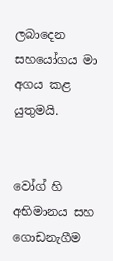ලබාදෙන සහයෝගය මා අගය කළ යුතුමයි.


වෝග් හි අභිමානය සහ ගොඩනැගීම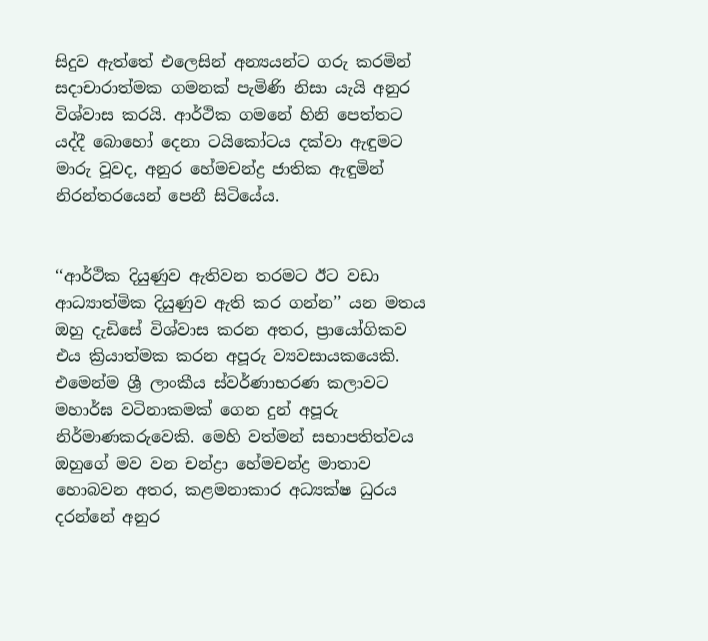සිදුව ඇත්තේ එලෙසින් අන්‍යයන්ට ගරු කරමින් සදාචාරාත්මක ගමනක් පැමිණි නිසා යැයි අනුර විශ්‍වාස කරයි. ආර්ථික ගමනේ හිනි පෙත්තට යද්දී බොහෝ දෙනා ටයිකෝටය දක්වා ඇඳුමට මාරු වූවද, අනුර හේමචන්ද්‍ර ජාතික ඇඳුමින් නිරන්තරයෙන් පෙනී සිටියේය.


‘‘ආර්ථික දියුණුව ඇතිවන තරමට ඊට වඩා ආධ්‍යාත්මික දියුණුව ඇති කර ගන්න’’ යන මතය ඔහු දැඩිසේ විශ්වාස කරන අතර, ප්‍රායෝගිකව එය ක්‍රියාත්මක කරන අපූරු ව්‍යවසායකයෙකි. එමෙන්ම ශ්‍රී ලාංකීය ස්වර්ණාභරණ කලාවට මහාර්ඝ වටිනාකමක් ගෙන දුන් අපූරු නිර්මාණකරුවෙකි. මෙහි වත්මන් සභාපතිත්වය ඔහුගේ මව වන චන්ද්‍රා හේමචන්ද්‍ර මාතාව හොබවන අතර, කළමනාකාර අධ්‍යක්ෂ ධුරය දරන්නේ අනුර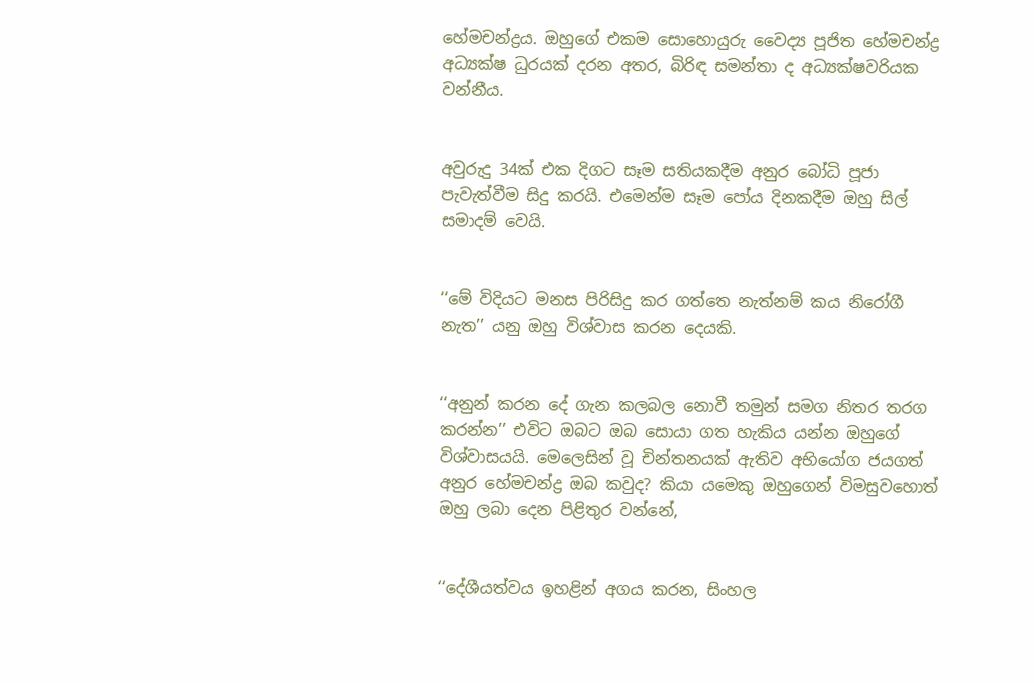හේමචන්ද්‍රය. ඔහුගේ එකම සොහොයුරු වෛද්‍ය පූජිත හේමචන්ද්‍ර අධ්‍යක්ෂ ධුරයක් දරන අතර, බිරිඳ සමන්තා ද අධ්‍යක්ෂවරියක වන්නීය.


අවුරුදු 34ක් එක දිගට සෑම සතියකදීම අනුර බෝධි පූජා පැවැත්වීම සිදු කරයි. එමෙන්ම සෑම පෝය දිනකදීම ඔහු සිල් සමාදම් වෙයි.


‘‘මේ විදියට මනස පිරිසිදු කර ගත්තෙ නැත්නම් කය නිරෝගී නැත’’ යනු ඔහු විශ්වාස කරන දෙයකි.


‘‘අනුන් කරන දේ ගැන කලබල නොවී තමුන් සමග නිතර තරග කරන්න’’ එවිට ඔබට ඔබ සොයා ගත හැකිය යන්න ඔහුගේ විශ්වාසයයි. මෙලෙසින් වූ චින්තනයක් ඇතිව අභියෝග ජයගත් අනුර හේමචන්ද්‍ර ඔබ කවුද? කියා යමෙකු ඔහුගෙන් විමසුවහොත් ඔහු ලබා දෙන පිළිතුර වන්නේ,


‘‘දේශීයත්වය ඉහළින් අගය කරන, සිංහල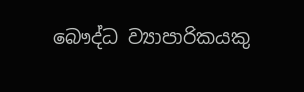බෞද්ධ ව්‍යාපාරිකයකු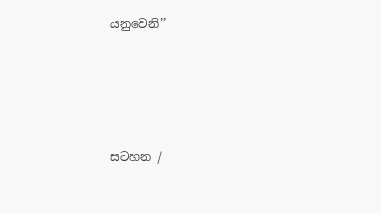යනුවෙනි’’





සටහන /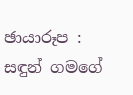ඡායාරූප :
සඳුන් ගමගේ